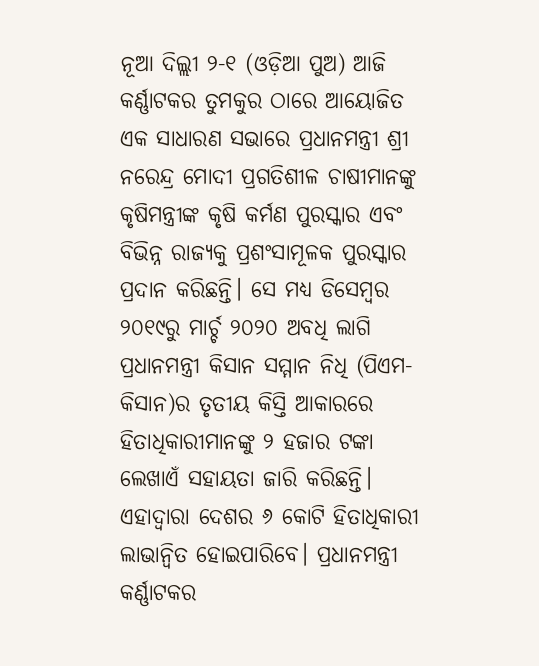ନୂଆ ଦିଲ୍ଲୀ ୨-୧ (ଓଡ଼ିଆ ପୁଅ) ଆଜି କର୍ଣ୍ଣାଟକର ତୁମକୁର ଠାରେ ଆୟୋଜିତ ଏକ ସାଧାରଣ ସଭାରେ ପ୍ରଧାନମନ୍ତ୍ରୀ ଶ୍ରୀ ନରେନ୍ଦ୍ର ମୋଦୀ ପ୍ରଗତିଶୀଳ ଚାଷୀମାନଙ୍କୁ କୃଷିମନ୍ତ୍ରୀଙ୍କ କୃଷି କର୍ମଣ ପୁରସ୍କାର ଏବଂ ବିଭିନ୍ନ ରାଜ୍ୟକୁ ପ୍ରଶଂସାମୂଳକ ପୁରସ୍କାର ପ୍ରଦାନ କରିଛନ୍ତି। ସେ ମଧ୍ୟ ଡିସେମ୍ବର ୨୦୧୯ରୁ ମାର୍ଚ୍ଚ ୨୦୨୦ ଅବଧି ଲାଗି ପ୍ରଧାନମନ୍ତ୍ରୀ କିସାନ ସମ୍ମାନ ନିଧି (ପିଏମ-କିସାନ)ର ତୃତୀୟ କିସ୍ତି ଆକାରରେ ହିତାଧିକାରୀମାନଙ୍କୁ ୨ ହଜାର ଟଙ୍କା ଲେଖାଏଁ ସହାୟତା ଜାରି କରିଛନ୍ତି। ଏହାଦ୍ୱାରା ଦେଶର ୬ କୋଟି ହିତାଧିକାରୀ ଲାଭାନ୍ୱିତ ହୋଇପାରିବେ। ପ୍ରଧାନମନ୍ତ୍ରୀ କର୍ଣ୍ଣାଟକର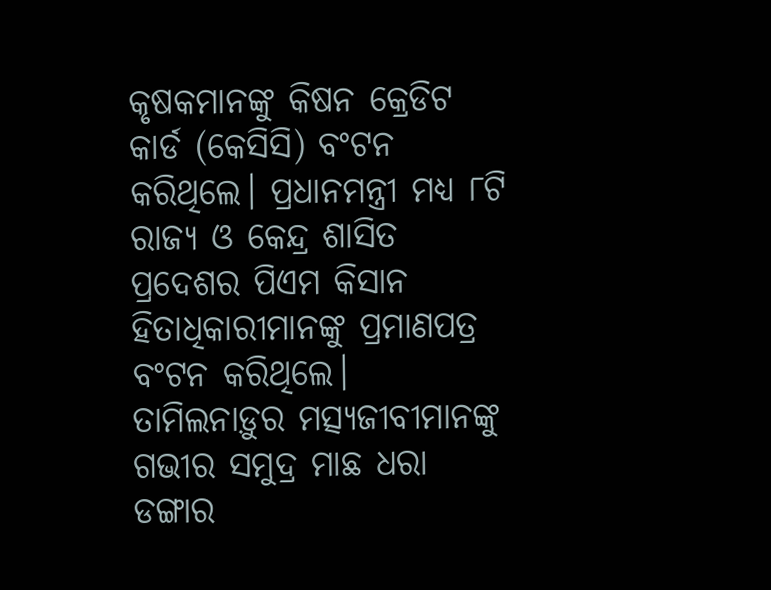କୃଷକମାନଙ୍କୁ କିଷନ କ୍ରେଡିଟ କାର୍ଡ (କେସିସି) ବଂଟନ କରିଥିଲେ। ପ୍ରଧାନମନ୍ତ୍ରୀ ମଧ୍ୟ ୮ଟି ରାଜ୍ୟ ଓ କେନ୍ଦ୍ର ଶାସିତ ପ୍ରଦେଶର ପିଏମ କିସାନ ହିତାଧିକାରୀମାନଙ୍କୁ ପ୍ରମାଣପତ୍ର ବଂଟନ କରିଥିଲେ। ତାମିଲନାଡ଼ୁର ମତ୍ସ୍ୟଜୀବୀମାନଙ୍କୁ ଗଭୀର ସମୁଦ୍ର ମାଛ ଧରା ଡଙ୍ଗାର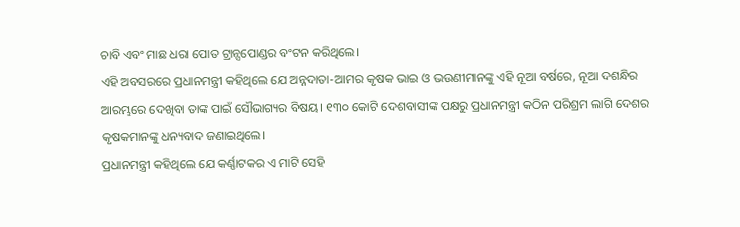ଚାବି ଏବଂ ମାଛ ଧରା ପୋତ ଟ୍ରାନ୍ସପୋଣ୍ଡର ବଂଟନ କରିଥିଲେ।
ଏହି ଅବସରରେ ପ୍ରଧାନମନ୍ତ୍ରୀ କହିଥିଲେ ଯେ ଅନ୍ନଦାତା-ଆମର କୃଷକ ଭାଇ ଓ ଭଉଣୀମାନଙ୍କୁ ଏହି ନୂଆ ବର୍ଷରେ, ନୂଆ ଦଶନ୍ଧିର ଆରମ୍ଭରେ ଦେଖିବା ତାଙ୍କ ପାଇଁ ସୌଭାଗ୍ୟର ବିଷୟ। ୧୩୦ କୋଟି ଦେଶବାସୀଙ୍କ ପକ୍ଷରୁ ପ୍ରଧାନମନ୍ତ୍ରୀ କଠିନ ପରିଶ୍ରମ ଲାଗି ଦେଶର କୃଷକମାନଙ୍କୁ ଧନ୍ୟବାଦ ଜଣାଇଥିଲେ।
ପ୍ରଧାନମନ୍ତ୍ରୀ କହିଥିଲେ ଯେ କର୍ଣ୍ଣାଟକର ଏ ମାଟି ସେହି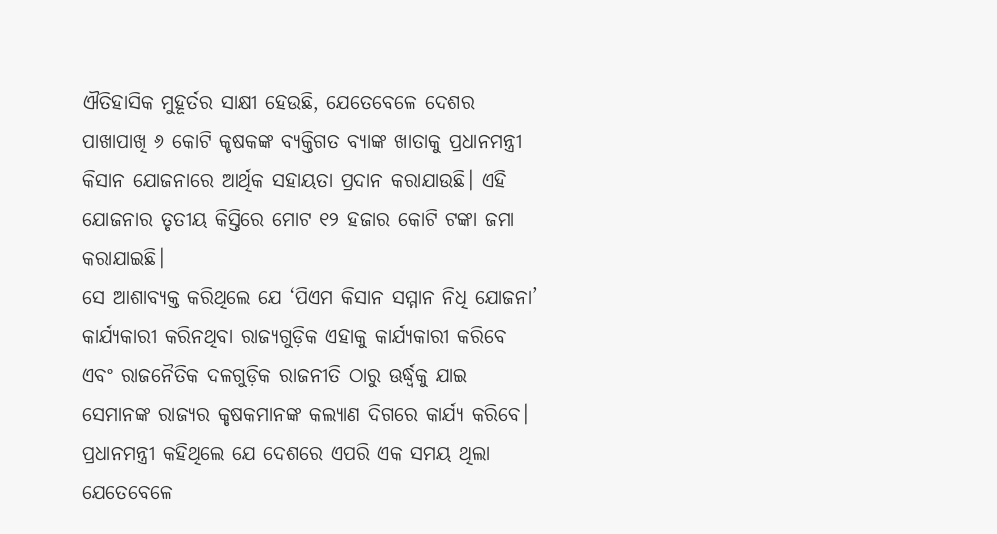ଐତିହାସିକ ମୁହୂର୍ତର ସାକ୍ଷୀ ହେଉଛି, ଯେତେବେଳେ ଦେଶର ପାଖାପାଖି ୬ କୋଟି କୃଷକଙ୍କ ବ୍ୟକ୍ତିଗତ ବ୍ୟାଙ୍କ ଖାତାକୁ ପ୍ରଧାନମନ୍ତ୍ରୀ କିସାନ ଯୋଜନାରେ ଆର୍ଥିକ ସହାୟତା ପ୍ରଦାନ କରାଯାଉଛି। ଏହି ଯୋଜନାର ତୃତୀୟ କିସ୍ତିରେ ମୋଟ ୧୨ ହଜାର କୋଟି ଟଙ୍କା ଜମା କରାଯାଇଛି।
ସେ ଆଶାବ୍ୟକ୍ତ କରିଥିଲେ ଯେ ‘ପିଏମ କିସାନ ସମ୍ମାନ ନିଧି ଯୋଜନା’ କାର୍ଯ୍ୟକାରୀ କରିନଥିବା ରାଜ୍ୟଗୁଡ଼ିକ ଏହାକୁ କାର୍ଯ୍ୟକାରୀ କରିବେ ଏବଂ ରାଜନୈତିକ ଦଳଗୁଡ଼ିକ ରାଜନୀତି ଠାରୁ ଊର୍ଦ୍ଧ୍ୱକୁ ଯାଇ ସେମାନଙ୍କ ରାଜ୍ୟର କୃଷକମାନଙ୍କ କଲ୍ୟାଣ ଦିଗରେ କାର୍ଯ୍ୟ କରିବେ।
ପ୍ରଧାନମନ୍ତ୍ରୀ କହିଥିଲେ ଯେ ଦେଶରେ ଏପରି ଏକ ସମୟ ଥିଲା ଯେତେବେଳେ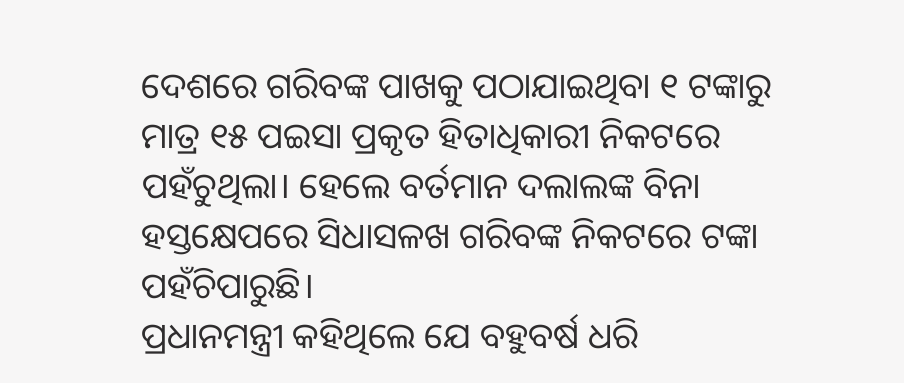ଦେଶରେ ଗରିବଙ୍କ ପାଖକୁ ପଠାଯାଇଥିବା ୧ ଟଙ୍କାରୁ ମାତ୍ର ୧୫ ପଇସା ପ୍ରକୃତ ହିତାଧିକାରୀ ନିକଟରେ ପହଁଚୁଥିଲା। ହେଲେ ବର୍ତମାନ ଦଲାଲଙ୍କ ବିନା ହସ୍ତକ୍ଷେପରେ ସିଧାସଳଖ ଗରିବଙ୍କ ନିକଟରେ ଟଙ୍କା ପହଁଚିପାରୁଛି।
ପ୍ରଧାନମନ୍ତ୍ରୀ କହିଥିଲେ ଯେ ବହୁବର୍ଷ ଧରି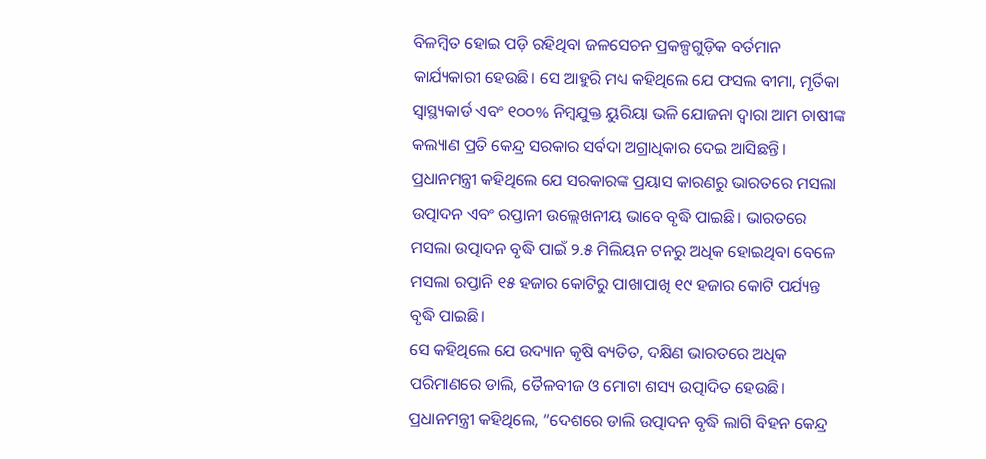ବିଳମ୍ବିତ ହୋଇ ପଡ଼ି ରହିଥିବା ଜଳସେଚନ ପ୍ରକଳ୍ପଗୁଡ଼ିକ ବର୍ତମାନ କାର୍ଯ୍ୟକାରୀ ହେଉଛି। ସେ ଆହୁରି ମଧ୍ୟ କହିଥିଲେ ଯେ ଫସଲ ବୀମା, ମୃର୍ତିକା ସ୍ୱାସ୍ଥ୍ୟକାର୍ଡ ଏବଂ ୧୦୦% ନିମ୍ବଯୁକ୍ତ ୟୁରିୟା ଭଳି ଯୋଜନା ଦ୍ୱାରା ଆମ ଚାଷୀଙ୍କ କଲ୍ୟାଣ ପ୍ରତି କେନ୍ଦ୍ର ସରକାର ସର୍ବଦା ଅଗ୍ରାଧିକାର ଦେଇ ଆସିଛନ୍ତି।
ପ୍ରଧାନମନ୍ତ୍ରୀ କହିଥିଲେ ଯେ ସରକାରଙ୍କ ପ୍ରୟାସ କାରଣରୁ ଭାରତରେ ମସଲା ଉତ୍ପାଦନ ଏବଂ ରପ୍ତାନୀ ଉଲ୍ଲେଖନୀୟ ଭାବେ ବୃଦ୍ଧି ପାଇଛି। ଭାରତରେ ମସଲା ଉତ୍ପାଦନ ବୃଦ୍ଧି ପାଇଁ ୨.୫ ମିଲିୟନ ଟନରୁ ଅଧିକ ହୋଇଥିବା ବେଳେ ମସଲା ରପ୍ତାନି ୧୫ ହଜାର କୋଟିରୁ ପାଖାପାଖି ୧୯ ହଜାର କୋଟି ପର୍ଯ୍ୟନ୍ତ ବୃଦ୍ଧି ପାଇଛି।
ସେ କହିଥିଲେ ଯେ ଉଦ୍ୟାନ କୃଷି ବ୍ୟତିତ, ଦକ୍ଷିଣ ଭାରତରେ ଅଧିକ ପରିମାଣରେ ଡାଲି, ତୈଳବୀଜ ଓ ମୋଟା ଶସ୍ୟ ଉତ୍ପାଦିତ ହେଉଛି।
ପ୍ରଧାନମନ୍ତ୍ରୀ କହିଥିଲେ, “ଦେଶରେ ଡାଲି ଉତ୍ପାଦନ ବୃଦ୍ଧି ଲାଗି ବିହନ କେନ୍ଦ୍ର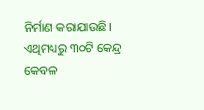ନିର୍ମାଣ କରାଯାଉଛି। ଏଥିମଧ୍ୟରୁ ୩୦ଟି କେନ୍ଦ୍ର କେବଳ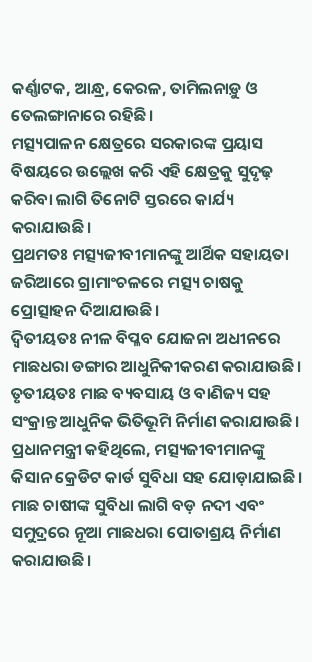କର୍ଣ୍ଣାଟକ, ଆନ୍ଧ୍ର, କେରଳ, ତାମିଲନାଡ଼ୁ ଓ ତେଲଙ୍ଗାନାରେ ରହିଛି।
ମତ୍ସ୍ୟପାଳନ କ୍ଷେତ୍ରରେ ସରକାରଙ୍କ ପ୍ରୟାସ ବିଷୟରେ ଉଲ୍ଲେଖ କରି ଏହି କ୍ଷେତ୍ରକୁ ସୁଦୃଢ଼ କରିବା ଲାଗି ତିନୋଟି ସ୍ତରରେ କାର୍ଯ୍ୟ କରାଯାଉଛି।
ପ୍ରଥମତଃ ମତ୍ସ୍ୟଜୀବୀମାନଙ୍କୁ ଆର୍ଥିକ ସହାୟତା ଜରିଆରେ ଗ୍ରାମାଂଚଳରେ ମତ୍ସ୍ୟ ଚାଷକୁ ପ୍ରୋତ୍ସାହନ ଦିଆଯାଉଛି।
ଦ୍ୱିତୀୟତଃ ନୀଳ ବିପ୍ଳବ ଯୋଜନା ଅଧୀନରେ ମାଛଧରା ଡଙ୍ଗାର ଆଧୁନିକୀକରଣ କରାଯାଉଛି।
ତୃତୀୟତଃ ମାଛ ବ୍ୟବସାୟ ଓ ବାଣିଜ୍ୟ ସହ ସଂକ୍ରାନ୍ତ ଆଧୁନିକ ଭିତିଭୂମି ନିର୍ମାଣ କରାଯାଉଛି।
ପ୍ରଧାନମନ୍ତ୍ରୀ କହିଥିଲେ, ମତ୍ସ୍ୟଜୀବୀମାନଙ୍କୁ କିସାନ କ୍ରେଡିଟ କାର୍ଡ ସୁବିଧା ସହ ଯୋଡ଼ାଯାଇଛି। ମାଛ ଚାଷୀଙ୍କ ସୁବିଧା ଲାଗି ବଡ଼ ନଦୀ ଏବଂ ସମୁଦ୍ରରେ ନୂଆ ମାଛଧରା ପୋତାଶ୍ରୟ ନିର୍ମାଣ କରାଯାଉଛି।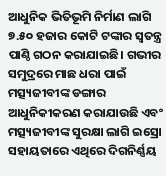ଆଧୁନିକ ଭିତିଭୂମି ନିର୍ମାଣ ଲାଗି ୭.୫୦ ହଜାର କୋଟି ଟଙ୍କାର ସ୍ୱତନ୍ତ୍ର ପାଣ୍ଠି ଗଠନ କରାଯାଇଛି। ଗଭୀର ସମୁଦ୍ରରେ ମାଛ ଧରା ପାଇଁ ମତ୍ସ୍ୟଜୀବୀଙ୍କ ଡଙ୍ଗାର ଆଧୁନିକୀକରଣ କରାଯାଉଛି ଏବଂ ମତ୍ସ୍ୟଜୀବୀଙ୍କ ସୁରକ୍ଷା ଲାଗି ଇସ୍ରୋ ସହାୟତାରେ ଏଥିରେ ଦିଗନିର୍ଣ୍ଣୟ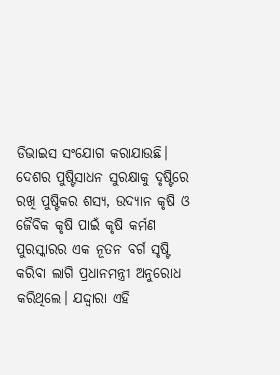ଡିଭାଇସ ସଂଯୋଗ କରାଯାଉଛି।
ଦେଶର ପୁଷ୍ଟିସାଧନ ସୁରକ୍ଷାକୁ ଦୃଷ୍ଟିରେ ରଖି ପୁଷ୍ଟିକର ଶସ୍ୟ, ଉଦ୍ୟାନ କୃଷି ଓ ଜୈବିକ କୃଷି ପାଇଁ କୃଷି କର୍ମଣ ପୁରସ୍କାରର ଏକ ନୂତନ ବର୍ଗ ସୃଷ୍ଟି କରିବା ଲାଗି ପ୍ରଧାନମନ୍ତ୍ରୀ ଅନୁରୋଧ କରିଥିଲେ। ଯଦ୍ଦ୍ୱାରା ଏହି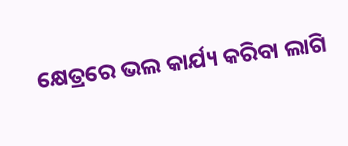କ୍ଷେତ୍ରରେ ଭଲ କାର୍ଯ୍ୟ କରିବା ଲାଗି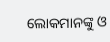ଲୋକମାନଙ୍କୁ ଓ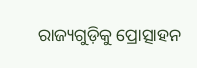ରାଜ୍ୟଗୁଡ଼ିକୁ ପ୍ରୋତ୍ସାହନ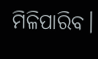ମିଳିପାରିବ।